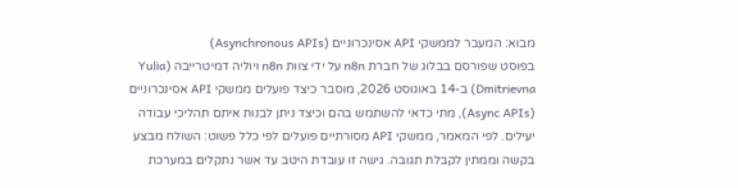מבוא: המעבר לממשקי API אסינכרוניים (Asynchronous APIs)
בפוסט שפורסם בבלוג של חברת n8n על ידי צוות n8n ויוליה דמיטרייבה (Yulia Dmitrievna) ב-14 באוגוסט 2026, מוסבר כיצד פועלים ממשקי API אסינכרוניים (Async APIs), מתי כדאי להשתמש בהם וכיצד ניתן לבנות איתם תהליכי עבודה יעילים. לפי המאמר, ממשקי API מסורתיים פועלים לפי כלל פשוט: השולח מבצע בקשה וממתין לקבלת תגובה. גישה זו עובדת היטב עד אשר נתקלים במערכת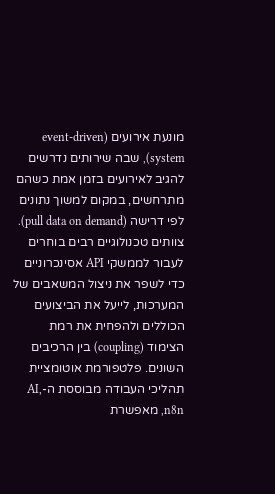מונעת אירועים (event-driven system), שבה שירותים נדרשים להגיב לאירועים בזמן אמת כשהם מתרחשים, במקום למשוך נתונים לפי דרישה (pull data on demand). צוותים טכנולוגיים רבים בוחרים לעבור לממשקי API אסינכרוניים כדי לשפר את ניצול המשאבים של המערכות, לייעל את הביצועים הכוללים ולהפחית את רמת הצימוד (coupling) בין הרכיבים השונים. פלטפורמת אוטומציית תהליכי העבודה מבוססת ה-AI, n8n, מאפשרת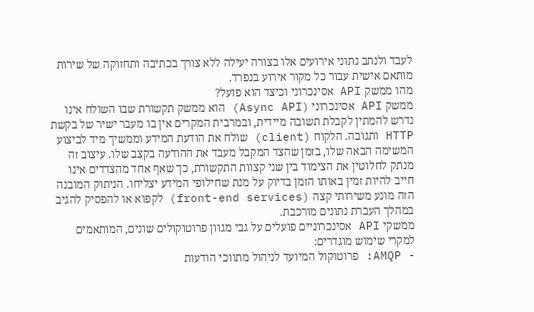לעבד ולנתב נתוני אירועים אלו בצורה יעילה ללא צורך בכתיבה ותחזוקה של שירות מותאם אישית עבור כל מקור אירוע בנפרד.
מהו ממשק API אסינכרוני וכיצד הוא פועל?
ממשק API אסינכרוני (Async API) הוא ממשק תקשורת שבו השולח אינו נדרש להמתין לקבלת תשובה מיידית, ובמרבית המקרים אין בו מעבר ישיר של בקשת HTTP ותגובה. הלקוח (client) שולח את הודעת המידע וממשיך מיד לביצוע המשימה הבאה שלו, בזמן שהצד המקבל מעבד את ההודעה בקצב שלו. עיצוב זה מנתק לחלוטין את הצימוד בין שני קצוות התקשורת, כך שאף אחד מהצדדים אינו חייב להיות זמין באותו הזמן בדיוק על מנת שחילופי המידע יצליחו. הניתוק המובנה הזה מונע משירותי קצה (front-end services) לקפוא או להפסיק להגיב במהלך העברת נתונים מורכבת.
ממשקי API אסינכרוניים פועלים על גבי מגוון פרוטוקולים שונים, המותאמים למקרי שימוש מוגדרים:
- AMQP: פרוטוקול המיועד לניהול מתווכי הודעות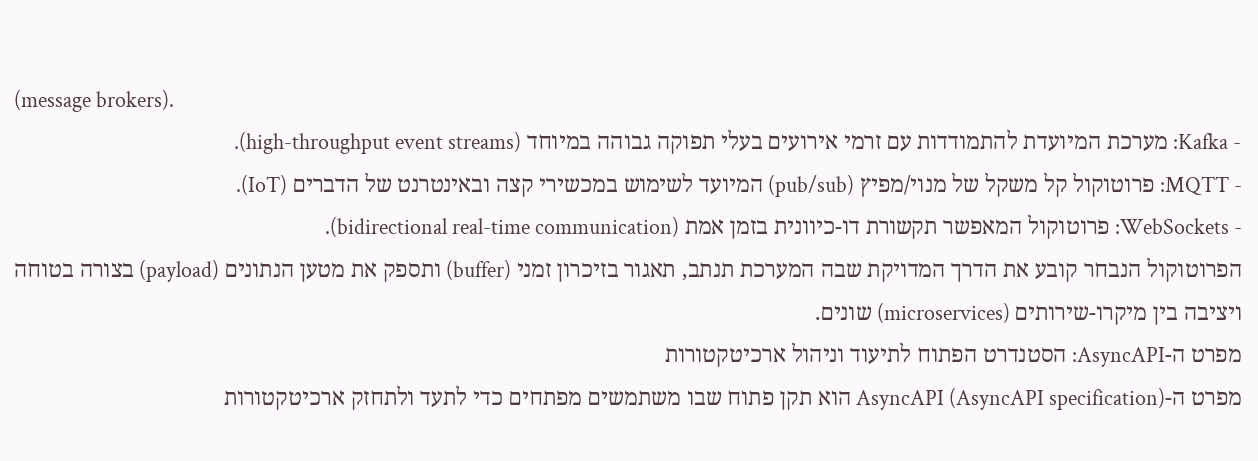(message brokers).
- Kafka: מערכת המיועדת להתמודדות עם זרמי אירועים בעלי תפוקה גבוהה במיוחד (high-throughput event streams).
- MQTT: פרוטוקול קל משקל של מנוי/מפיץ (pub/sub) המיועד לשימוש במכשירי קצה ובאינטרנט של הדברים (IoT).
- WebSockets: פרוטוקול המאפשר תקשורת דו-כיוונית בזמן אמת (bidirectional real-time communication).
הפרוטוקול הנבחר קובע את הדרך המדויקת שבה המערכת תנתב, תאגור בזיכרון זמני (buffer) ותספק את מטען הנתונים (payload) בצורה בטוחה ויציבה בין מיקרו-שירותים (microservices) שונים.
מפרט ה-AsyncAPI: הסטנדרט הפתוח לתיעוד וניהול ארכיטקטורות
מפרט ה-AsyncAPI (AsyncAPI specification) הוא תקן פתוח שבו משתמשים מפתחים כדי לתעד ולתחזק ארכיטקטורות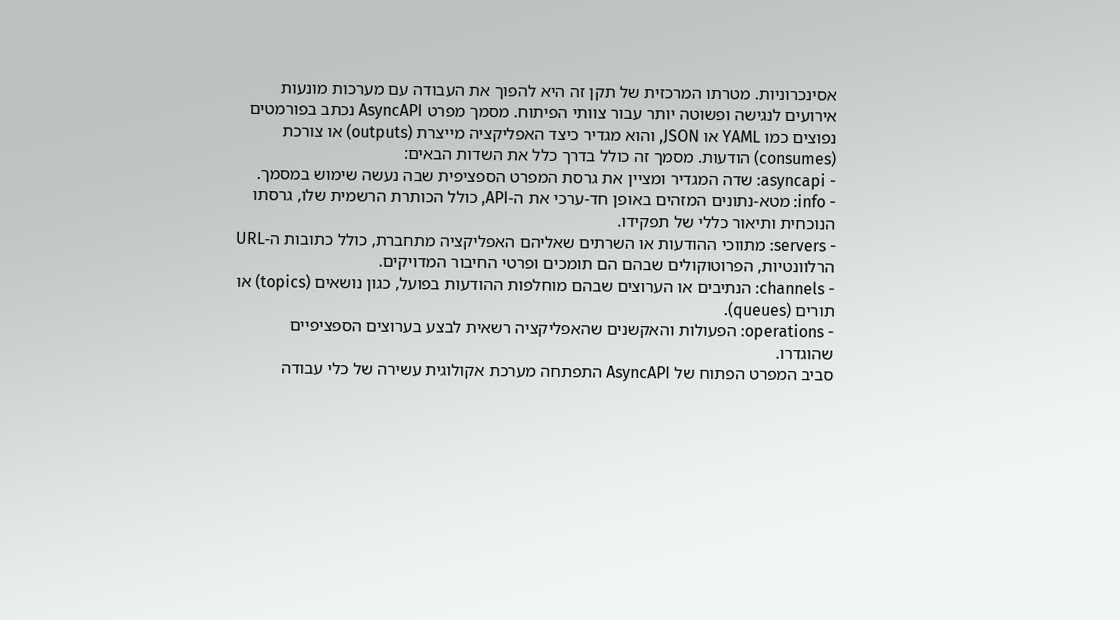אסינכרוניות. מטרתו המרכזית של תקן זה היא להפוך את העבודה עם מערכות מונעות אירועים לנגישה ופשוטה יותר עבור צוותי הפיתוח. מסמך מפרט AsyncAPI נכתב בפורמטים נפוצים כמו YAML או JSON, והוא מגדיר כיצד האפליקציה מייצרת (outputs) או צורכת (consumes) הודעות. מסמך זה כולל בדרך כלל את השדות הבאים:
- asyncapi: שדה המגדיר ומציין את גרסת המפרט הספציפית שבה נעשה שימוש במסמך.
- info: מטא-נתונים המזהים באופן חד-ערכי את ה-API, כולל הכותרת הרשמית שלו, גרסתו הנוכחית ותיאור כללי של תפקידו.
- servers: מתווכי ההודעות או השרתים שאליהם האפליקציה מתחברת, כולל כתובות ה-URL הרלוונטיות, הפרוטוקולים שבהם הם תומכים ופרטי החיבור המדויקים.
- channels: הנתיבים או הערוצים שבהם מוחלפות ההודעות בפועל, כגון נושאים (topics) או תורים (queues).
- operations: הפעולות והאקשנים שהאפליקציה רשאית לבצע בערוצים הספציפיים שהוגדרו.
סביב המפרט הפתוח של AsyncAPI התפתחה מערכת אקולוגית עשירה של כלי עבודה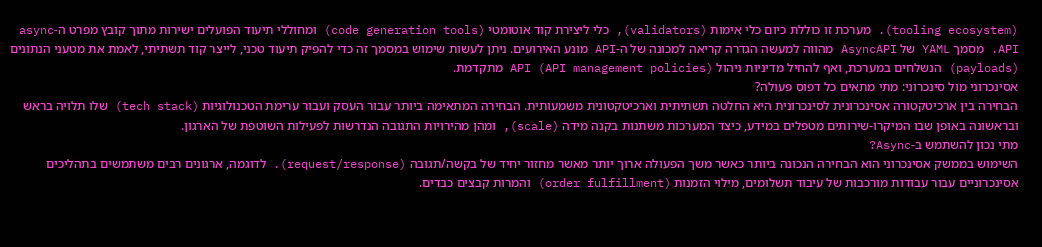(tooling ecosystem). מערכת זו כוללת כיום כלי אימות (validators), כלי ליצירת קוד אוטומטי (code generation tools) ומחוללי תיעוד הפועלים ישירות מתוך קובץ מפרט ה-async API. מסמך YAML של AsyncAPI מהווה למעשה הגדרה קריאה למכונה של ה-API מונע האירועים. ניתן לעשות שימוש במסמך זה כדי להפיק תיעוד טכני, לייצר קוד תשתיתי, לאמת את מטעני הנתונים (payloads) הנשלחים במערכת, ואף להחיל מדיניות ניהול API (API management policies) מתקדמת.
אסינכרוני מול סינכרוני: מתי מתאים כל דפוס פעולה?
הבחירה בין ארכיטקטורה אסינכרונית לסינכרונית היא החלטה תשתיתית וארכיטקטונית משמעותית. הבחירה המתאימה ביותר עבור העסק ועבור ערימת הטכנולוגיות (tech stack) שלו תלויה בראש ובראשונה באופן שבו המיקרו-שירותים מטפלים במידע, כיצד המערכות משתנות בקנה מידה (scale), ומהן מהירויות התגובה הנדרשות לפעילות השוטפת של הארגון.
מתי נכון להשתמש ב-Async?
השימוש בממשק אסינכרוני הוא הבחירה הנכונה ביותר כאשר משך הפעולה ארוך יותר מאשר מחזור יחיד של בקשה/תגובה (request/response). לדוגמה, ארגונים רבים משתמשים בתהליכים אסינכרוניים עבור עבודות מורכבות של עיבוד תשלומים, מילוי הזמנות (order fulfillment) והמרות קבצים כבדים.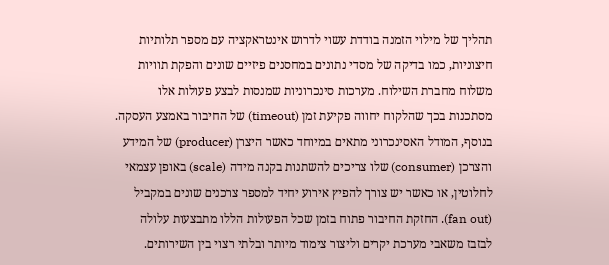תהליך של מילוי הזמנה בודדת עשוי לדרוש אינטראקציה עם מספר תלותיות חיצוניות, כמו בדיקה של מסדי נתונים במחסנים פיזיים שונים והפקת תוויות משלוח מחברת השילוח. מערכות סינכרוניות שמנסות לבצע פעולות אלו מסתכנות בכך שהלקוח יחווה פקיעת זמן (timeout) של החיבור באמצע העסקה.
בנוסף, המודל האסינכרוני מתאים במיוחד כאשר היצרן (producer) של המידע והצרכן (consumer) שלו צריכים להשתנות בקנה מידה (scale) באופן עצמאי לחלוטין, או כאשר יש צורך להפיץ אירוע יחיד למספר צרכנים שונים במקביל (fan out). החזקת החיבור פתוח בזמן שכל הפעולות הללו מתבצעות עלולה לבזבז משאבי מערכת יקרים וליצור צימוד מיותר ובלתי רצוי בין השירותים.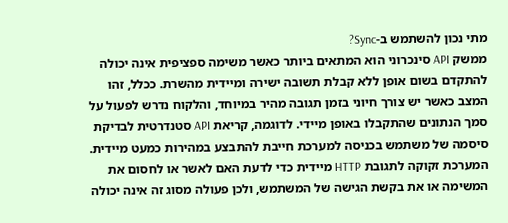מתי נכון להשתמש ב-Sync?
ממשק API סינכרוני הוא המתאים ביותר כאשר משימה ספציפית אינה יכולה להתקדם בשום אופן ללא קבלת תשובה ישירה ומיידית מהשרת. ככלל, זהו המצב כאשר יש צורך חיוני בזמן תגובה מהיר במיוחד, והלקוח נדרש לפעול על סמך הנתונים שהתקבלו באופן מיידי. לדוגמה, קריאת API סטנדרטית לבדיקת סיסמה של משתמש בכניסה למערכת חייבת להתבצע במהירות כמעט מיידית. המערכת זקוקה לתגובת HTTP מיידית כדי לדעת האם לאשר או לחסום את המשימה או את בקשת הגישה של המשתמש, ולכן פעולה מסוג זה אינה יכולה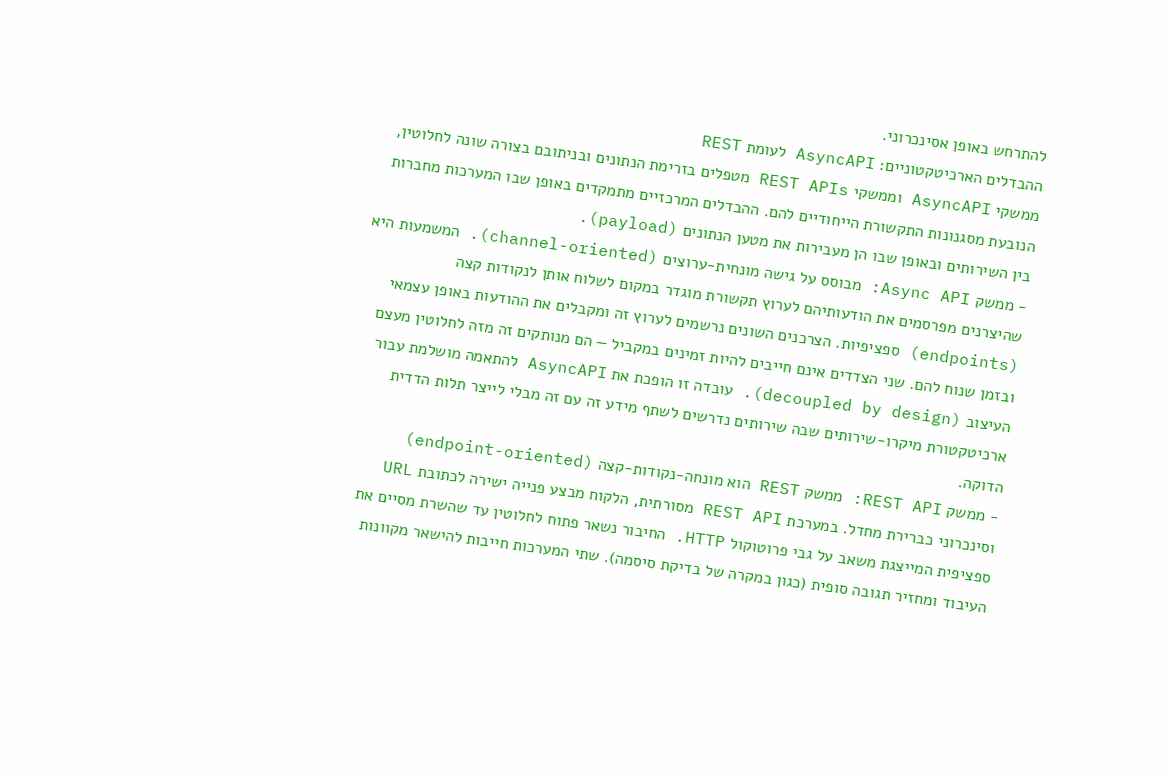להתרחש באופן אסינכרוני.
ההבדלים הארכיטקטוניים: AsyncAPI לעומת REST
ממשקי AsyncAPI וממשקי REST APIs מטפלים בזרימת הנתונים ובניתובם בצורה שונה לחלוטין, הנובעת מסגנונות התקשורת הייחודיים להם. ההבדלים המרכזיים מתמקדים באופן שבו המערכות מחברות בין השירותים ובאופן שבו הן מעבירות את מטען הנתונים (payload).
- ממשק Async API: מבוסס על גישה מונחית-ערוצים (channel-oriented). המשמעות היא שהיצרנים מפרסמים את הודעותיהם לערוץ תקשורת מוגדר במקום לשלוח אותן לנקודות קצה (endpoints) ספציפיות. הצרכנים השונים נרשמים לערוץ זה ומקבלים את ההודעות באופן עצמאי ובזמן שנוח להם. שני הצדדים אינם חייבים להיות זמינים במקביל — הם מנותקים זה מזה לחלוטין מעצם העיצוב (decoupled by design). עובדה זו הופכת את AsyncAPI להתאמה מושלמת עבור ארכיטקטורת מיקרו-שירותים שבה שירותים נדרשים לשתף מידע זה עם זה מבלי לייצר תלות הדדית הדוקה.
- ממשק REST API: ממשק REST הוא מונחה-נקודות-קצה (endpoint-oriented) וסינכרוני כברירת מחדל. במערכת REST API מסורתית, הלקוח מבצע פנייה ישירה לכתובת URL ספציפית המייצגת משאב על גבי פרוטוקול HTTP. החיבור נשאר פתוח לחלוטין עד שהשרת מסיים את העיבוד ומחזיר תגובה סופית (כגון במקרה של בדיקת סיסמה). שתי המערכות חייבות להישאר מקוונות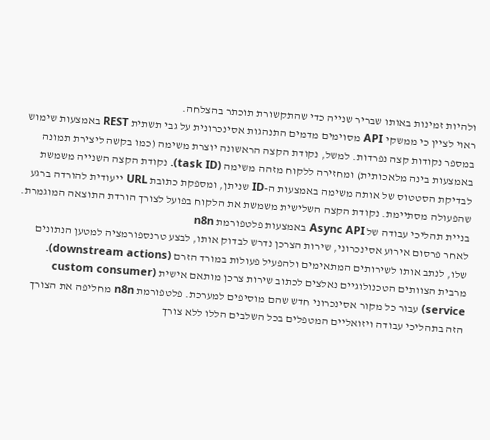ולהיות זמינות באותו שבריר שנייה כדי שהתקשורת תוכתר בהצלחה.
ראוי לציין כי ממשקי API מסוימים מדמים התנהגות אסינכרונית על גבי תשתית REST באמצעות שימוש במספר נקודות קצה נפרדות. למשל, נקודת הקצה הראשונה יוצרת משימה (כמו בקשה ליצירת תמונה באמצעות בינה מלאכותית) ומחזירה ללקוח מזהה משימה (task ID). נקודת הקצה השנייה משמשת לבדיקת הסטטוס של אותה משימה באמצעות ה-ID שניתן, ומספקת כתובת URL ייעודית להורדה ברגע שהפעולה מסתיימת. נקודת הקצה השלישית משמשת את הלקוח בפועל לצורך הורדת התוצאה המוגמרת.
בניית תהליכי עבודה של Async API באמצעות פלטפורמת n8n
לאחר פרסום אירוע אסינכרוני, שירות הצרכן נדרש לבדוק אותו, לבצע טרנספורמציה למטען הנתונים שלו, לנתב אותו לשירותים המתאימים ולהפעיל פעולות במורד הזרם (downstream actions). מרבית הצוותים הטכנולוגיים נאלצים לכתוב שירות צרכן מותאם אישית (custom consumer service) עבור כל מקור אסינכרוני חדש שהם מוסיפים למערכת. פלטפורמת n8n מחליפה את הצורך הזה בתהליכי עבודה ויזואליים המטפלים בכל השלבים הללו ללא צורך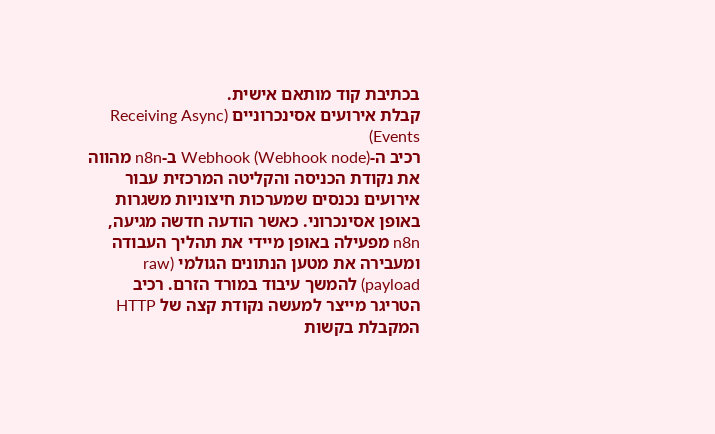בכתיבת קוד מותאם אישית.
קבלת אירועים אסינכרוניים (Receiving Async Events)
רכיב ה-Webhook (Webhook node) ב-n8n מהווה את נקודת הכניסה והקליטה המרכזית עבור אירועים נכנסים שמערכות חיצוניות משגרות באופן אסינכרוני. כאשר הודעה חדשה מגיעה, n8n מפעילה באופן מיידי את תהליך העבודה ומעבירה את מטען הנתונים הגולמי (raw payload) להמשך עיבוד במורד הזרם. רכיב הטריגר מייצר למעשה נקודת קצה של HTTP המקבלת בקשות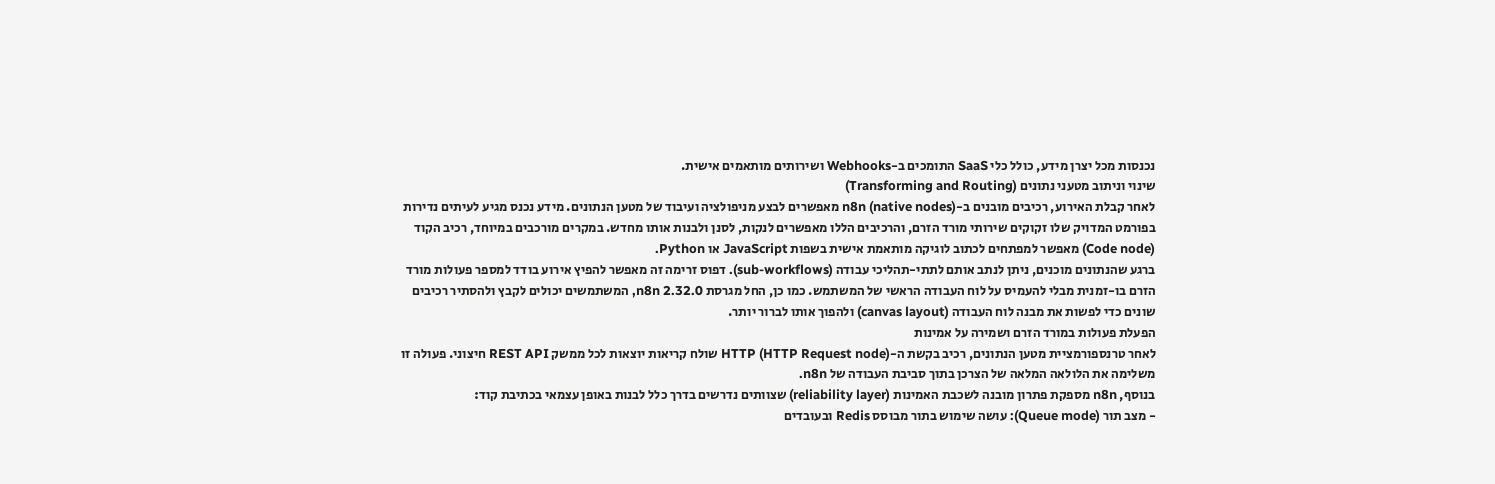נכנסות מכל יצרן מידע, כולל כלי SaaS התומכים ב-Webhooks ושירותים מותאמים אישית.
שינוי וניתוב מטעני נתונים (Transforming and Routing)
לאחר קבלת האירוע, רכיבים מובנים ב-n8n (native nodes) מאפשרים לבצע מניפולציה ועיבוד של מטען הנתונים. מידע נכנס מגיע לעיתים נדירות בפורמט המדויק שלו זקוקים שירותי מורד הזרם, והרכיבים הללו מאפשרים לנקות, לסנן ולבנות אותו מחדש. במקרים מורכבים במיוחד, רכיב הקוד (Code node) מאפשר למפתחים לכתוב לוגיקה מותאמת אישית בשפות JavaScript או Python.
ברגע שהנתונים מוכנים, ניתן לנתב אותם לתתי-תהליכי עבודה (sub-workflows). דפוס זרימה זה מאפשר להפיץ אירוע בודד למספר פעולות מורד הזרם בו-זמנית מבלי להעמיס על לוח העבודה הראשי של המשתמש. כמו כן, החל מגרסת n8n 2.32.0, המשתמשים יכולים לקבץ ולהסתיר רכיבים שונים כדי לפשות את מבנה לוח העבודה (canvas layout) ולהפוך אותו לברור יותר.
הפעלת פעולות במורד הזרם ושמירה על אמינות
לאחר טרנספורמציית מטען הנתונים, רכיב בקשת ה-HTTP (HTTP Request node) שולח קריאות יוצאות לכל ממשק REST API חיצוני. פעולה זו משלימה את הלולאה המלאה של הצרכן בתוך סביבת העבודה של n8n.
בנוסף, n8n מספקת פתרון מובנה לשכבת האמינות (reliability layer) שצוותים נדרשים בדרך כלל לבנות באופן עצמאי בכתיבת קוד:
- מצב תור (Queue mode): עושה שימוש בתור מבוסס Redis ובעובדים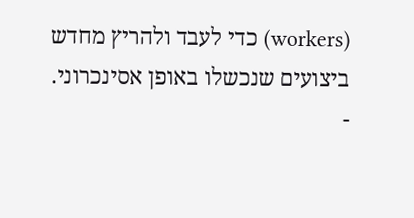(workers) כדי לעבד ולהריץ מחדש ביצועים שנכשלו באופן אסינכרוני.
-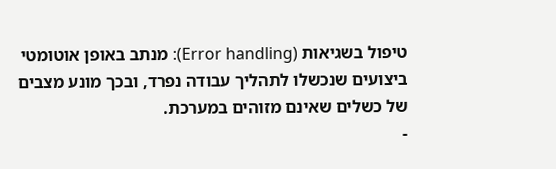טיפול בשגיאות (Error handling): מנתב באופן אוטומטי ביצועים שנכשלו לתהליך עבודה נפרד, ובכך מונע מצבים של כשלים שאינם מזוהים במערכת.
-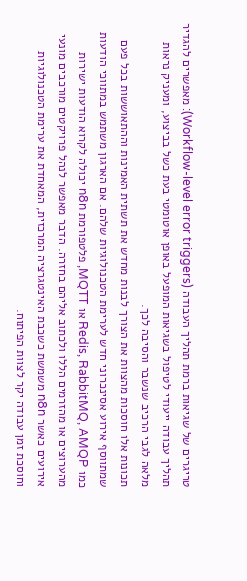טריגרים של שגיאות ברמת תהליך העבודה (Workflow-level error triggers): מאפשרים להגדיר תהליך עבודה ייעודי לטיפול בשגיאות המופעל באופן אוטומטי בעת כשל בביצוע, ומעניק נראות מלאה לגבי הרכיב שנשבר והסיבה לכך.
תכונות אלו חוסכות מהצוות את הצורך לבנות מחדש את תשתית האמינות וההתאוששות בכל פעם שמתווסף אירוע אסינכרוני חדש לערימת הטכנולוגיות שלהם. אם הארגון משתמש במתווכי הודעות כמו Redis, RabbitMQ, AMQP או MQTT, פלטפורמת n8n יכולה לקרוא הודעות ישירות מהערוצים או מהזרמים הללו ולכתוב אליהם בחזרה. הדבר מאפשר לנהל פרויקטים מורכבים מונעי אירועים כאשר n8n משמשת כשכבת האינטגרציה המרכזית, המאחדת את ערימת הטכנולוגיות וחוסכת זמן עבודה יקר לצוות הפיתוח.